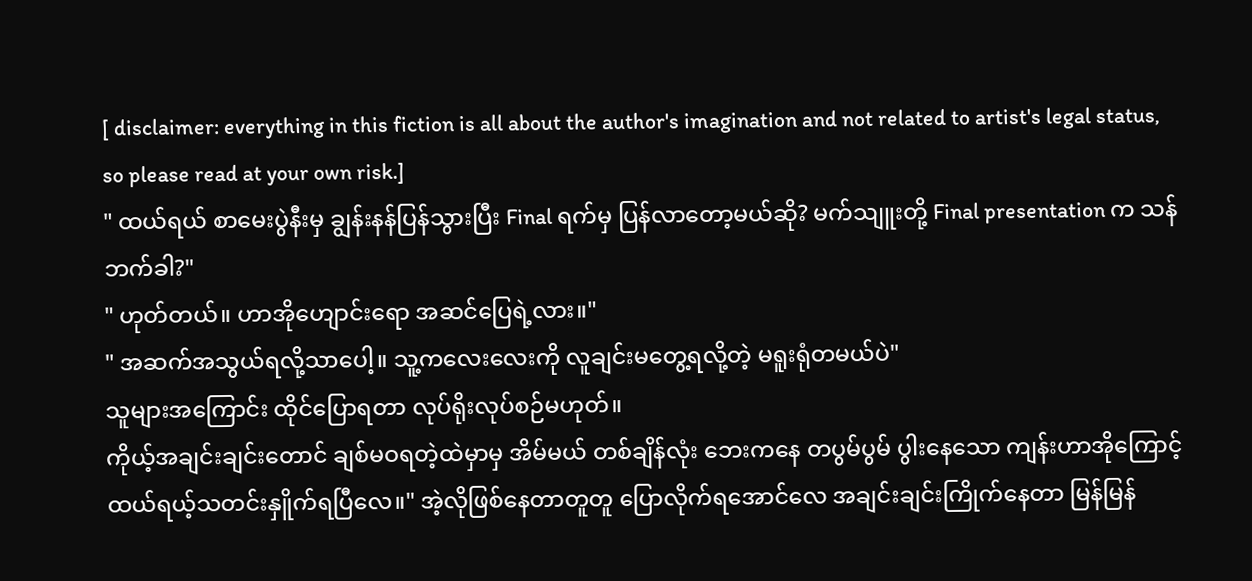[ disclaimer: everything in this fiction is all about the author's imagination and not related to artist's legal status, so please read at your own risk.]
" ထယ်ရယ် စာမေးပွဲနီးမှ ချွန်းနန်ပြန်သွားပြီး Final ရက်မှ ပြန်လာတော့မယ်ဆို? မက်သျူးတို့ Final presentation က သန်ဘက်ခါ?"
" ဟုတ်တယ်။ ဟာအိုဟျောင်းရော အဆင်ပြေရဲ့လား။"
" အဆက်အသွယ်ရလို့သာပေါ့။ သူ့ကလေးလေးကို လူချင်းမတွေ့ရလို့တဲ့ မရူးရုံတမယ်ပဲ"
သူများအကြောင်း ထိုင်ပြောရတာ လုပ်ရိုးလုပ်စဉ်မဟုတ်။
ကိုယ့်အချင်းချင်းတောင် ချစ်မဝရတဲ့ထဲမှာမှ အိမ်မယ် တစ်ချိန်လုံး ဘေးကနေ တပွမ်ပွမ် ပွါးနေသော ကျန်းဟာအိုကြောင့် ထယ်ရယ့်သတင်းနှိူက်ရပြီလေ။" အဲ့လိုဖြစ်နေတာတူတူ ပြောလိုက်ရအောင်လေ အချင်းချင်းကြိုက်နေတာ မြန်မြန်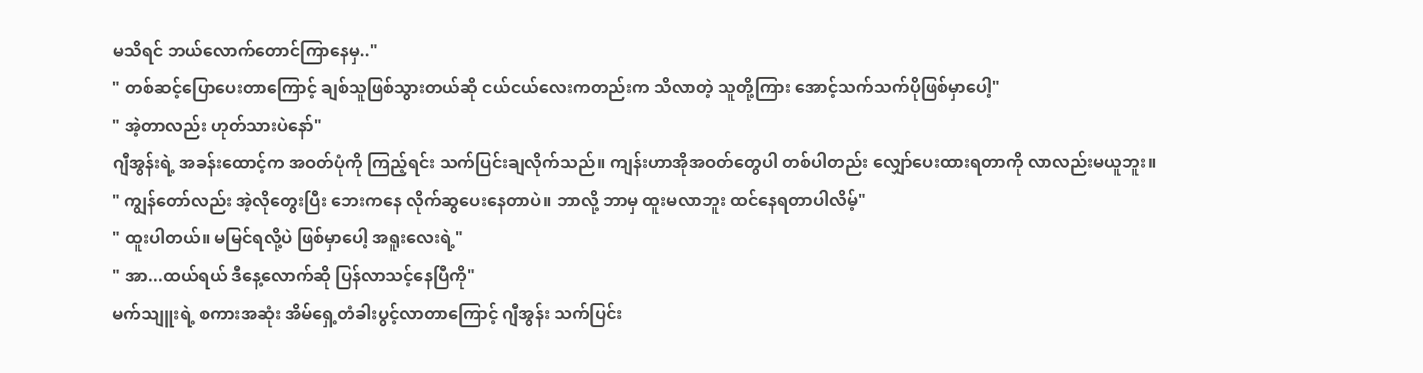မသိရင် ဘယ်လောက်တောင်ကြာနေမှ.."
" တစ်ဆင့်ပြောပေးတာကြောင့် ချစ်သူဖြစ်သွားတယ်ဆို ငယ်ငယ်လေးကတည်းက သိလာတဲ့ သူတို့ကြား အောင့်သက်သက်ပိုဖြစ်မှာပေါ့"
" အဲ့တာလည်း ဟုတ်သားပဲနော်"
ဂျီအွန်းရဲ့ အခန်းထောင့်က အဝတ်ပုံကို ကြည့်ရင်း သက်ပြင်းချလိုက်သည်။ ကျန်းဟာအိုအဝတ်တွေပါ တစ်ပါတည်း လျှော်ပေးထားရတာကို လာလည်းမယူဘူး။
" ကျွန်တော်လည်း အဲ့လိုတွေးပြီး ဘေးကနေ လိုက်ဆွပေးနေတာပဲ။ ဘာလို့ ဘာမှ ထူးမလာဘူး ထင်နေရတာပါလိမ့်"
" ထူးပါတယ်။ မမြင်ရလို့ပဲ ဖြစ်မှာပေါ့ အရူးလေးရဲ့"
" အာ...ထယ်ရယ် ဒီနေ့လောက်ဆို ပြန်လာသင့်နေပြီကို"
မက်သျူးရဲ့ စကားအဆုံး အိမ်ရှေ့တံခါးပွင့်လာတာကြောင့် ဂျီအွန်း သက်ပြင်း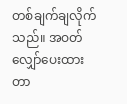တစ်ချက်ချလိုက်သည်။ အဝတ်လျှော်ပေးထားတာ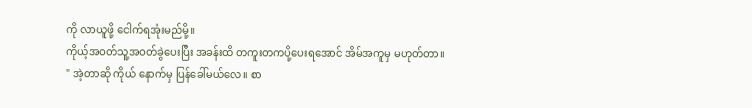ကို လာယူဖို့ ငေါက်ရအုံးမည်မို့။
ကိုယ့်အဝတ်သူ့အဝတ်ခွဲပေးပြီး အခန်းထိ တကူးတကပို့ပေးရအောင် အိမ်အကူမှ မဟုတ်တာ။
" အဲ့တာဆို ကိုယ် နောက်မှ ပြန်ခေါ်မယ်လေ။ စာ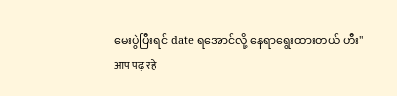မေးပွဲပြီးရင် date ရအောင်လို့ နေရာရွေးထားတယ် ဟီး"
आप पढ़ रहे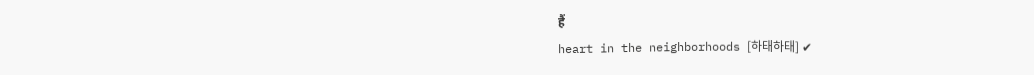हैं
heart in the neighborhoods [하태하태] ✔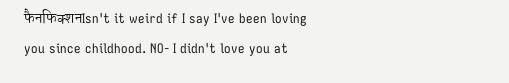फैनफिक्शनIsn't it weird if I say I've been loving you since childhood. NO- I didn't love you at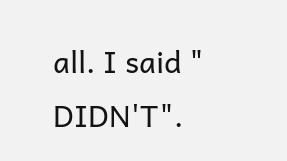all. I said " DIDN'T".